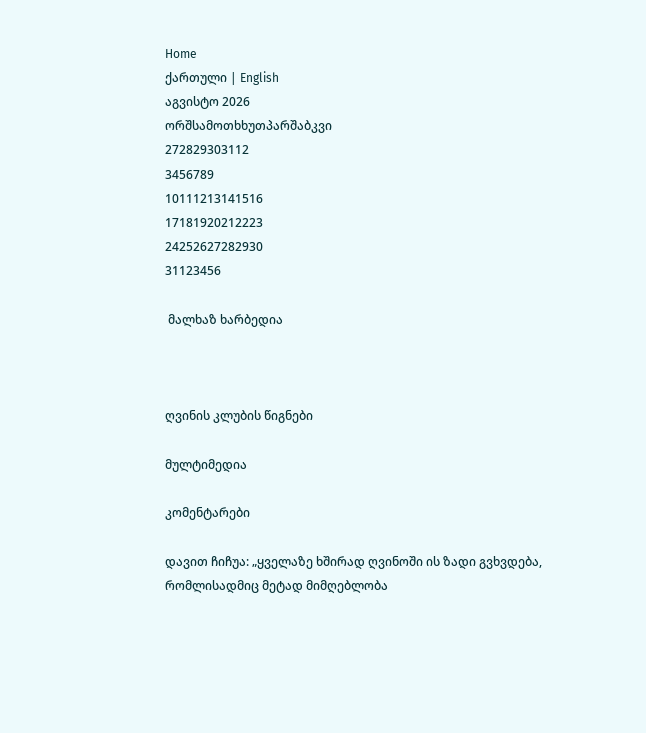Home
ქართული | English
აგვისტო 2026
ორშსამოთხხუთპარშაბკვი
272829303112
3456789
10111213141516
17181920212223
24252627282930
31123456

 მალხაზ ხარბედია



ღვინის კლუბის წიგნები

მულტიმედია

კომენტარები

დავით ჩიჩუა: „ყველაზე ხშირად ღვინოში ის ზადი გვხვდება, რომლისადმიც მეტად მიმღებლობა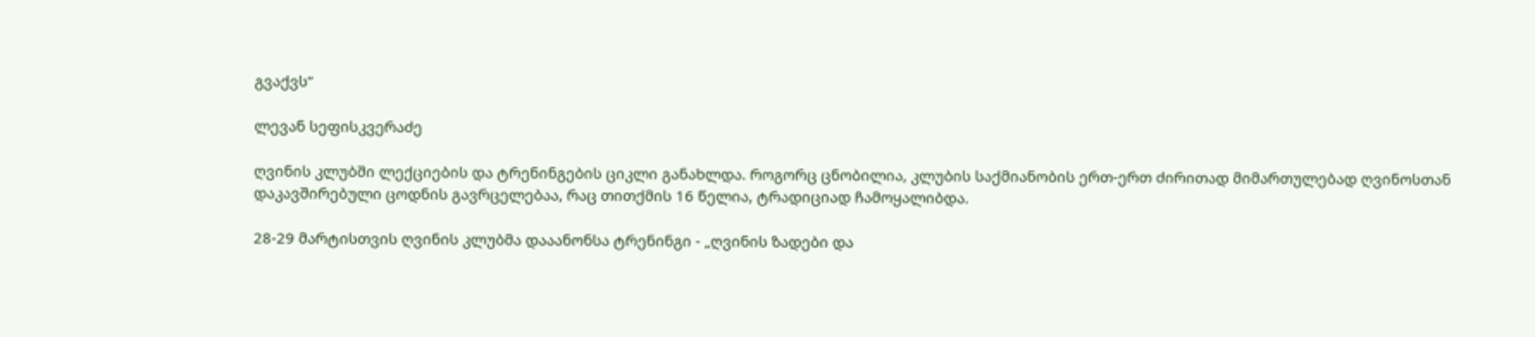გვაქვს“

ლევან სეფისკვერაძე

ღვინის კლუბში ლექციების და ტრენინგების ციკლი განახლდა. როგორც ცნობილია, კლუბის საქმიანობის ერთ-ერთ ძირითად მიმართულებად ღვინოსთან დაკავშირებული ცოდნის გავრცელებაა, რაც თითქმის 16 წელია, ტრადიციად ჩამოყალიბდა.

28-29 მარტისთვის ღვინის კლუბმა დააანონსა ტრენინგი - „ღვინის ზადები და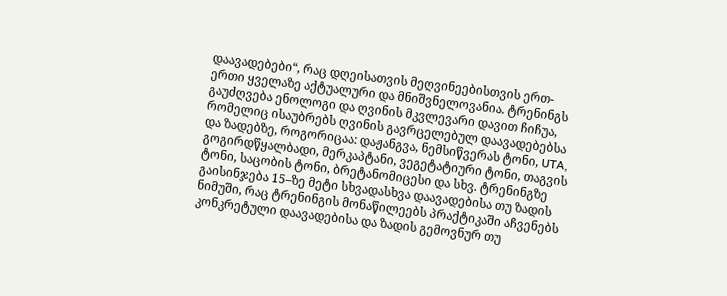დაავადებები“, რაც დღეისათვის მეღვინეებისთვის ერთ-ერთი ყველაზე აქტუალური და მნიშვნელოვანია. ტრენინგს გაუძღვება ენოლოგი და ღვინის მკვლევარი დავით ჩიჩუა, რომელიც ისაუბრებს ღვინის გავრცელებულ დაავადებებსა და ზადებზე, როგორიცაა: დაჟანგვა, ნემსიწვერას ტონი, UTA, გოგირდწყალბადი, მერკაპტანი, ვეგეტატიური ტონი, თაგვის ტონი, საცობის ტონი, ბრეტანომიცესი და სხვ. ტრენინგზე გაისინჯება 15–ზე მეტი სხვადასხვა დაავადებისა თუ ზადის ნიმუში, რაც ტრენინგის მონაწილეებს პრაქტიკაში აჩვენებს კონკრეტული დაავადებისა და ზადის გემოვნურ თუ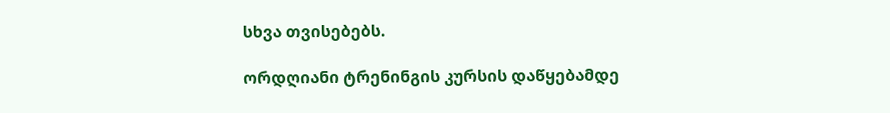სხვა თვისებებს.

ორდღიანი ტრენინგის კურსის დაწყებამდე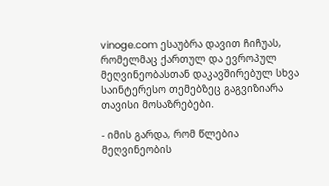vinoge.com ესაუბრა დავით ჩიჩუას, რომელმაც ქართულ და ევროპულ მეღვინეობასთან დაკავშირებულ სხვა საინტერესო თემებზეც გაგვიზიარა თავისი მოსაზრებები.

- იმის გარდა, რომ წლებია მეღვინეობის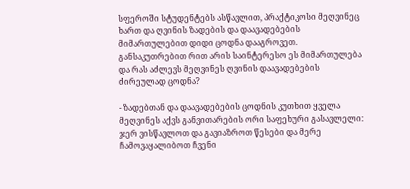სფეროში სტუდენტებს ასწავლით, პრაქტიკოსი მეღვინეც ხართ და ღვინის ზადების და დაავადებების მიმართულებით დიდი ცოდნა დააგროვეთ. განსაკუთრებით რით არის საინტერესო ეს მიმართულება და რას აძლევს მეღვინეს ღვინის დაავადებების ძირეულად ცოდნა?

- ზადებთან და დაავადებების ცოდნის კუთხით ყველა მეღვინეს აქვს განვითარების ორი საფეხური გასავლელი: ჯერ ვისწავლოთ და გავიაზროთ წესები და მერე ჩამოვაყალიბოთ ჩვენი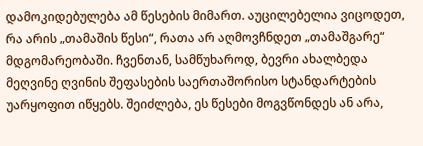დამოკიდებულება ამ წესების მიმართ. აუცილებელია ვიცოდეთ, რა არის „თამაშის წესი“, რათა არ აღმოვჩნდეთ „თამაშგარე“ მდგომარეობაში. ჩვენთან, სამწუხაროდ, ბევრი ახალბედა მეღვინე ღვინის შეფასების საერთაშორისო სტანდარტების უარყოფით იწყებს. შეიძლება, ეს წესები მოგვწონდეს ან არა,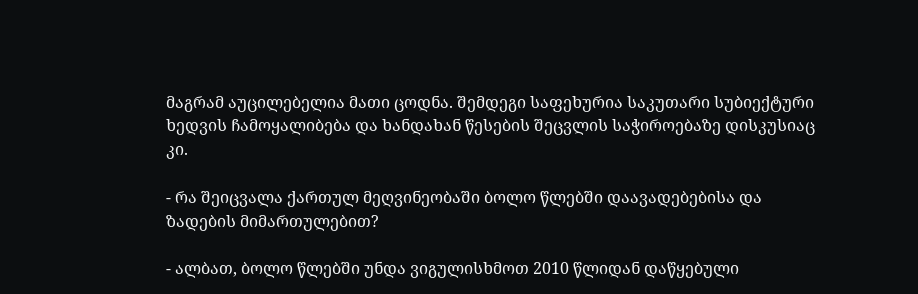მაგრამ აუცილებელია მათი ცოდნა. შემდეგი საფეხურია საკუთარი სუბიექტური ხედვის ჩამოყალიბება და ხანდახან წესების შეცვლის საჭიროებაზე დისკუსიაც კი.

- რა შეიცვალა ქართულ მეღვინეობაში ბოლო წლებში დაავადებებისა და ზადების მიმართულებით?

- ალბათ, ბოლო წლებში უნდა ვიგულისხმოთ 2010 წლიდან დაწყებული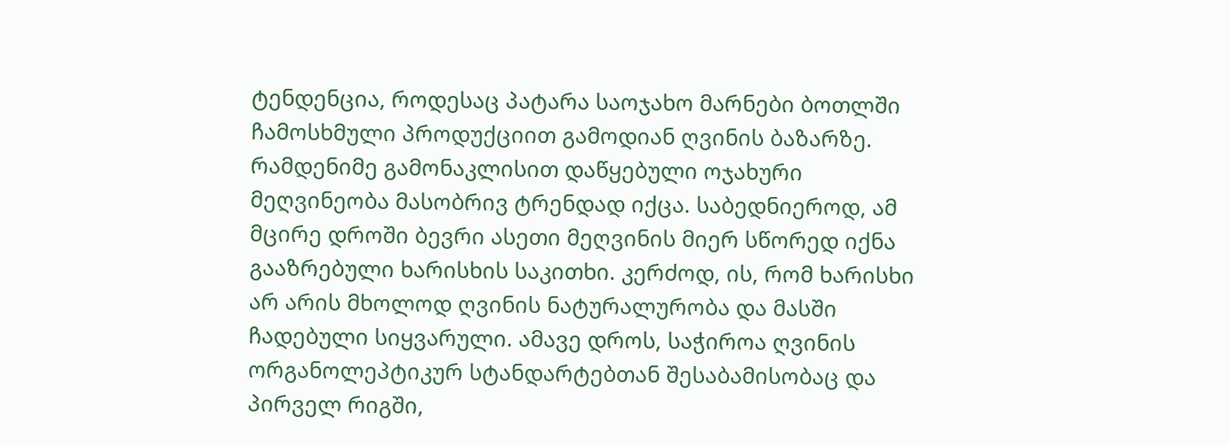ტენდენცია, როდესაც პატარა საოჯახო მარნები ბოთლში ჩამოსხმული პროდუქციით გამოდიან ღვინის ბაზარზე. რამდენიმე გამონაკლისით დაწყებული ოჯახური მეღვინეობა მასობრივ ტრენდად იქცა. საბედნიეროდ, ამ მცირე დროში ბევრი ასეთი მეღვინის მიერ სწორედ იქნა გააზრებული ხარისხის საკითხი. კერძოდ, ის, რომ ხარისხი არ არის მხოლოდ ღვინის ნატურალურობა და მასში ჩადებული სიყვარული. ამავე დროს, საჭიროა ღვინის ორგანოლეპტიკურ სტანდარტებთან შესაბამისობაც და პირველ რიგში,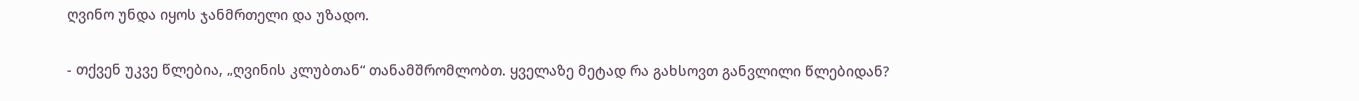ღვინო უნდა იყოს ჯანმრთელი და უზადო.

- თქვენ უკვე წლებია, „ღვინის კლუბთან“ თანამშრომლობთ. ყველაზე მეტად რა გახსოვთ განვლილი წლებიდან?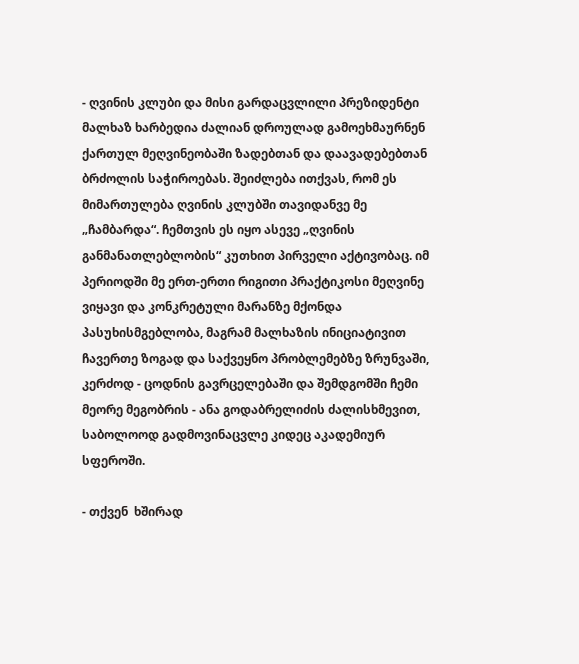- ღვინის კლუბი და მისი გარდაცვლილი პრეზიდენტი მალხაზ ხარბედია ძალიან დროულად გამოეხმაურნენ ქართულ მეღვინეობაში ზადებთან და დაავადებებთან ბრძოლის საჭიროებას. შეიძლება ითქვას, რომ ეს მიმართულება ღვინის კლუბში თავიდანვე მე „ჩამბარდა“. ჩემთვის ეს იყო ასევე „ღვინის განმანათლებლობის“ კუთხით პირველი აქტივობაც. იმ პერიოდში მე ერთ-ერთი რიგითი პრაქტიკოსი მეღვინე ვიყავი და კონკრეტული მარანზე მქონდა პასუხისმგებლობა, მაგრამ მალხაზის ინიციატივით ჩავერთე ზოგად და საქვეყნო პრობლემებზე ზრუნვაში, კერძოდ - ცოდნის გავრცელებაში და შემდგომში ჩემი მეორე მეგობრის - ანა გოდაბრელიძის ძალისხმევით, საბოლოოდ გადმოვინაცვლე კიდეც აკადემიურ სფეროში.

- თქვენ  ხშირად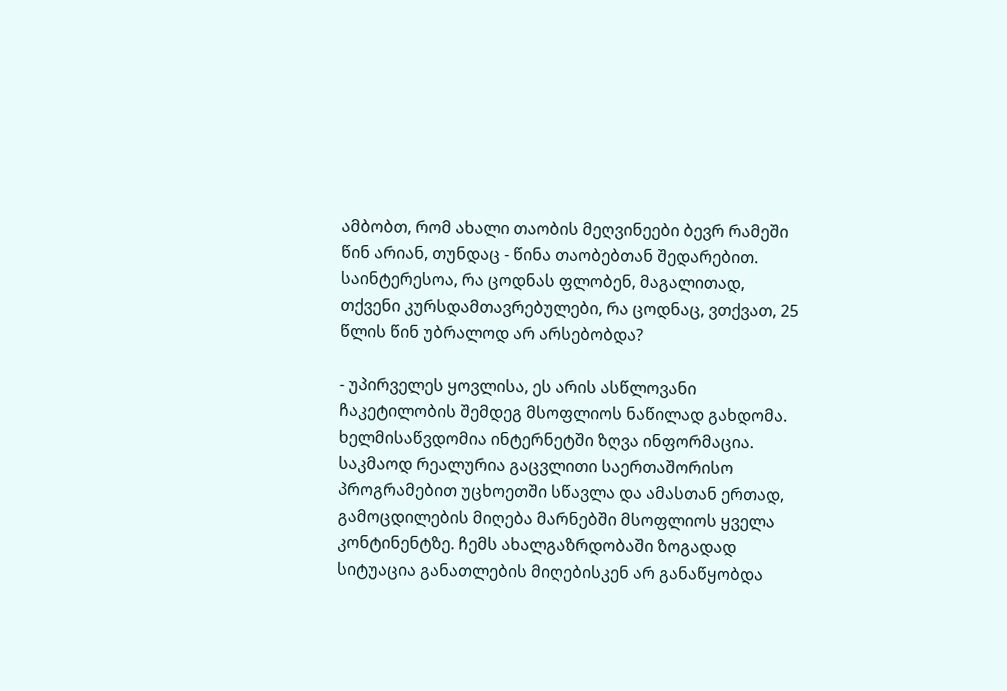ამბობთ, რომ ახალი თაობის მეღვინეები ბევრ რამეში წინ არიან, თუნდაც - წინა თაობებთან შედარებით. საინტერესოა, რა ცოდნას ფლობენ, მაგალითად, თქვენი კურსდამთავრებულები, რა ცოდნაც, ვთქვათ, 25 წლის წინ უბრალოდ არ არსებობდა?

- უპირველეს ყოვლისა, ეს არის ასწლოვანი ჩაკეტილობის შემდეგ მსოფლიოს ნაწილად გახდომა. ხელმისაწვდომია ინტერნეტში ზღვა ინფორმაცია. საკმაოდ რეალურია გაცვლითი საერთაშორისო პროგრამებით უცხოეთში სწავლა და ამასთან ერთად, გამოცდილების მიღება მარნებში მსოფლიოს ყველა კონტინენტზე. ჩემს ახალგაზრდობაში ზოგადად სიტუაცია განათლების მიღებისკენ არ განაწყობდა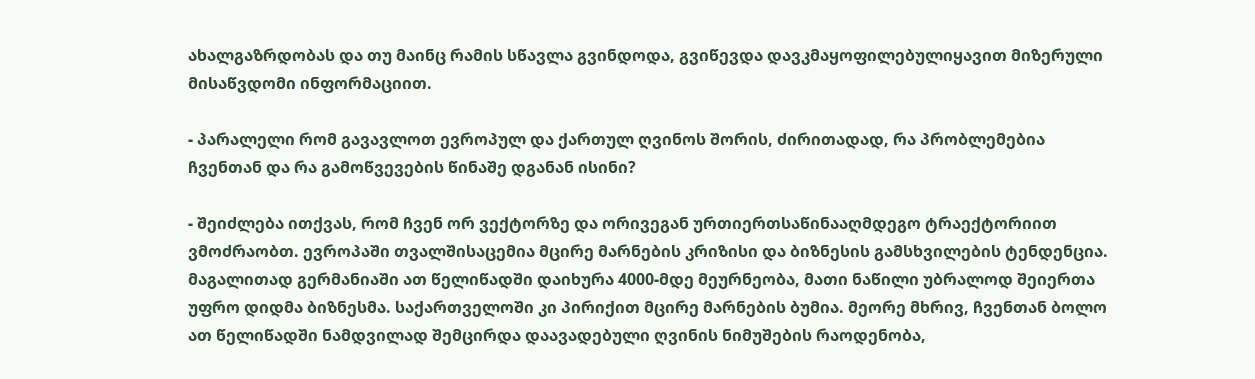ახალგაზრდობას და თუ მაინც რამის სწავლა გვინდოდა, გვიწევდა დავკმაყოფილებულიყავით მიზერული მისაწვდომი ინფორმაციით.

- პარალელი რომ გავავლოთ ევროპულ და ქართულ ღვინოს შორის, ძირითადად, რა პრობლემებია ჩვენთან და რა გამოწვევების წინაშე დგანან ისინი?

- შეიძლება ითქვას, რომ ჩვენ ორ ვექტორზე და ორივეგან ურთიერთსაწინააღმდეგო ტრაექტორიით ვმოძრაობთ. ევროპაში თვალშისაცემია მცირე მარნების კრიზისი და ბიზნესის გამსხვილების ტენდენცია. მაგალითად გერმანიაში ათ წელიწადში დაიხურა 4000-მდე მეურნეობა, მათი ნაწილი უბრალოდ შეიერთა უფრო დიდმა ბიზნესმა. საქართველოში კი პირიქით მცირე მარნების ბუმია. მეორე მხრივ, ჩვენთან ბოლო ათ წელიწადში ნამდვილად შემცირდა დაავადებული ღვინის ნიმუშების რაოდენობა,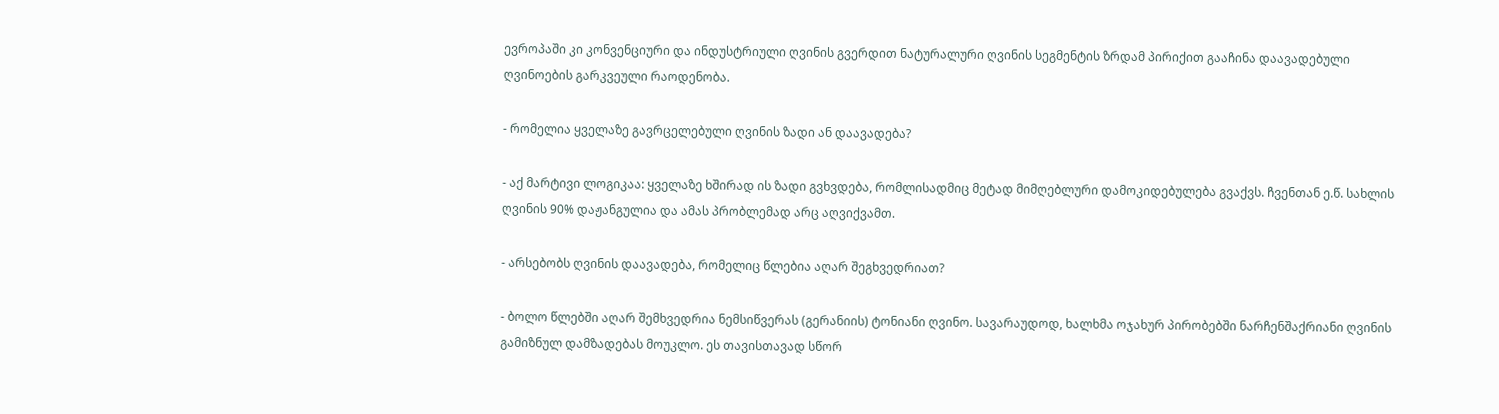ევროპაში კი კონვენციური და ინდუსტრიული ღვინის გვერდით ნატურალური ღვინის სეგმენტის ზრდამ პირიქით გააჩინა დაავადებული ღვინოების გარკვეული რაოდენობა.

- რომელია ყველაზე გავრცელებული ღვინის ზადი ან დაავადება?

- აქ მარტივი ლოგიკაა: ყველაზე ხშირად ის ზადი გვხვდება, რომლისადმიც მეტად მიმღებლური დამოკიდებულება გვაქვს. ჩვენთან ე.წ. სახლის ღვინის 90% დაჟანგულია და ამას პრობლემად არც აღვიქვამთ.

- არსებობს ღვინის დაავადება, რომელიც წლებია აღარ შეგხვედრიათ?

- ბოლო წლებში აღარ შემხვედრია ნემსიწვერას (გერანიის) ტონიანი ღვინო. სავარაუდოდ, ხალხმა ოჯახურ პირობებში ნარჩენშაქრიანი ღვინის გამიზნულ დამზადებას მოუკლო. ეს თავისთავად სწორ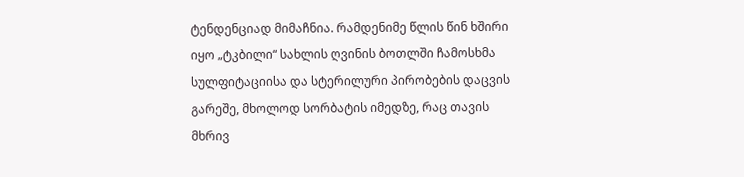ტენდენციად მიმაჩნია. რამდენიმე წლის წინ ხშირი იყო „ტკბილი“ სახლის ღვინის ბოთლში ჩამოსხმა სულფიტაციისა და სტერილური პირობების დაცვის გარეშე, მხოლოდ სორბატის იმედზე, რაც თავის მხრივ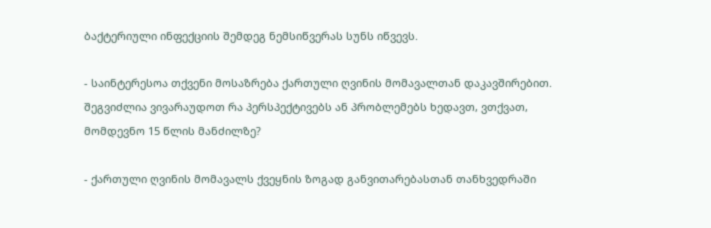ბაქტერიული ინფექციის შემდეგ ნემსიწვერას სუნს იწვევს.

- საინტერესოა თქვენი მოსაზრება ქართული ღვინის მომავალთან დაკავშირებით. შეგვიძლია ვივარაუდოთ რა პერსპექტივებს ან პრობლემებს ხედავთ, ვთქვათ, მომდევნო 15 წლის მანძილზე?

- ქართული ღვინის მომავალს ქვეყნის ზოგად განვითარებასთან თანხვედრაში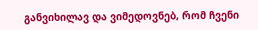განვიხილავ და ვიმედოვნებ, რომ ჩვენი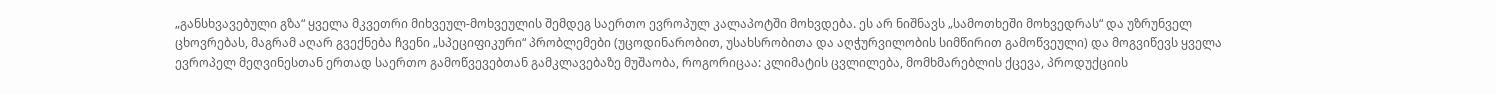„განსხვავებული გზა“ ყველა მკვეთრი მიხვეულ-მოხვეულის შემდეგ საერთო ევროპულ კალაპოტში მოხვდება. ეს არ ნიშნავს „სამოთხეში მოხვედრას“ და უზრუნველ ცხოვრებას, მაგრამ აღარ გვექნება ჩვენი „სპეციფიკური“ პრობლემები (უცოდინარობით, უსახსრობითა და აღჭურვილობის სიმწირით გამოწვეული) და მოგვიწევს ყველა ევროპელ მეღვინესთან ერთად საერთო გამოწვევებთან გამკლავებაზე მუშაობა, როგორიცაა: კლიმატის ცვლილება, მომხმარებლის ქცევა, პროდუქციის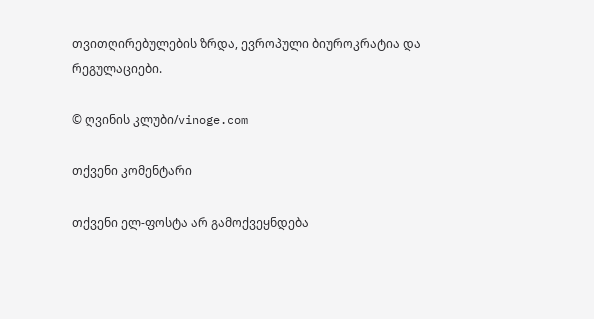თვითღირებულების ზრდა, ევროპული ბიუროკრატია და რეგულაციები.

© ღვინის კლუბი/vinoge.com

თქვენი კომენტარი

თქვენი ელ-ფოსტა არ გამოქვეყნდება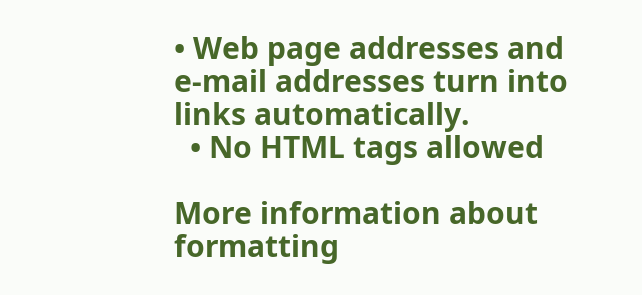• Web page addresses and e-mail addresses turn into links automatically.
  • No HTML tags allowed

More information about formatting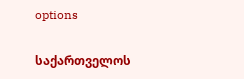options

საქართველოს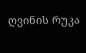ღვინის რუკა